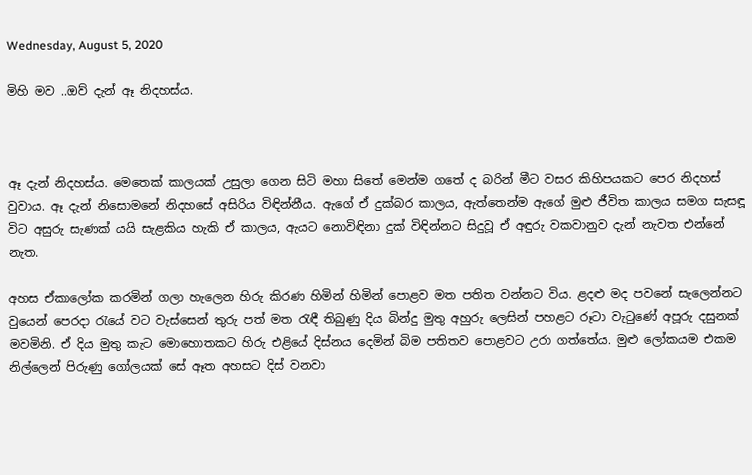Wednesday, August 5, 2020

මිහි මව ..ඔව් දැන් ඈ නිදහස්ය.



ඈ දැන් නිදහස්ය. මෙතෙක් කාලයක් උසුලා ගෙන සිටි මහා සිතේ මෙන්ම ගතේ ද බරින් මීට වසර කිහිපයකට පෙර නිදහස් වුවාය. ඈ දැන් නිසොමනේ නිදහසේ අසිරිය විඳින්නීය. ඇගේ ඒ දුක්බර කාලය, ඇත්තෙන්ම ඇගේ මුළු ජීවිත කාලය සමග සැසඳූ විට අසුරු සැණක් යයි සැළකිය හැකි ඒ කාලය, ඇයට නොවිඳිනා දුක් විඳින්නට සිදුවූ ඒ අඳුරු වකවානුව දැන් නැවත එන්නේ නැත.

අහස ඒකාලෝක කරමින් ගලා හැලෙන හිරු කිරණ හිමින් හිමින් පොළව මත පතිත වන්නට විය. ළදළු මද පවනේ සැලෙන්නට වුයෙන් පෙරදා රැයේ වට වැස්සෙන් තුරු පත් මත රැඳී තිබුණු දිය බින්දු මුතු අහුරු ලෙසින් පහළට රූටා වැටුණේ අපූරු දසුනක් මවමිනි. ඒ දිය මුතු කැට මොහොතකට හිරු එළියේ දිස්නය දෙමින් බිම පතිතව පොළවට උරා ගත්තේය. මුළු ලෝකයම එකම නිල්ලෙන් පිරුණු ගෝලයක් සේ ඈත අහසට දිස් වනවා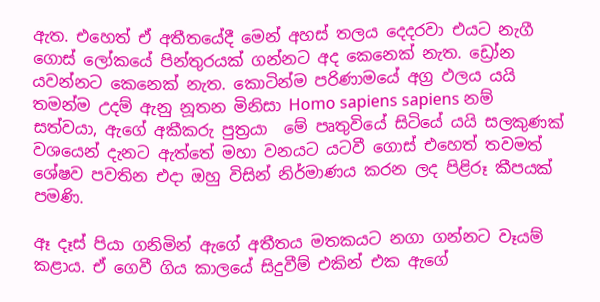ඇත. එහෙත් ඒ අතීතයේදී මෙන් අහස් තලය දෙදරවා එයට නැගී ගොස් ලෝකයේ පින්තුරයක් ගන්නට අද කෙනෙක් නැත. ඩ්‍රෝන යවන්නට කෙනෙක් නැත. කොටින්ම පරිණාමයේ අග්‍ර ඵලය යයි තමන්ම උදම් ඇනු නූතන මිනිසා Homo sapiens sapiens නම් සත්වයා, ඇගේ අකීකරු පුත්‍රයා  මේ පෘතුවියේ සිටියේ යයි සලකුණක් වශයෙන් දැනට ඇත්තේ මහා වනයට යටවී ගොස් එහෙත් තවමත් ශේෂව පවතින එදා ඔහු විසින් නිර්මාණය කරන ලද පිළිරූ කීපයක්  පමණි.

ඈ දෑස් පියා ගනිමින් ඇගේ අතීතය මතකයට නගා ගන්නට වෑයම් කළාය. ඒ ගෙවී ගිය කාලයේ සිදුවීම් එකින් එක ඇගේ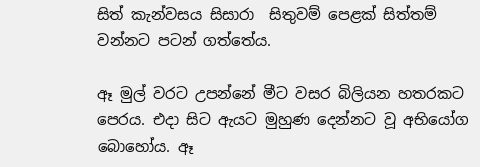සිත් කැන්වසය සිසාරා  සිතුවම් පෙළක් සිත්තම් වන්නට පටන් ගත්තේය.

ඈ මුල් වරට උපන්නේ මීට වසර බිලියන හතරකට පෙරය. එදා සිට ඇයට මුහුණ දෙන්නට වූ අභියෝග බොහෝය. ඈ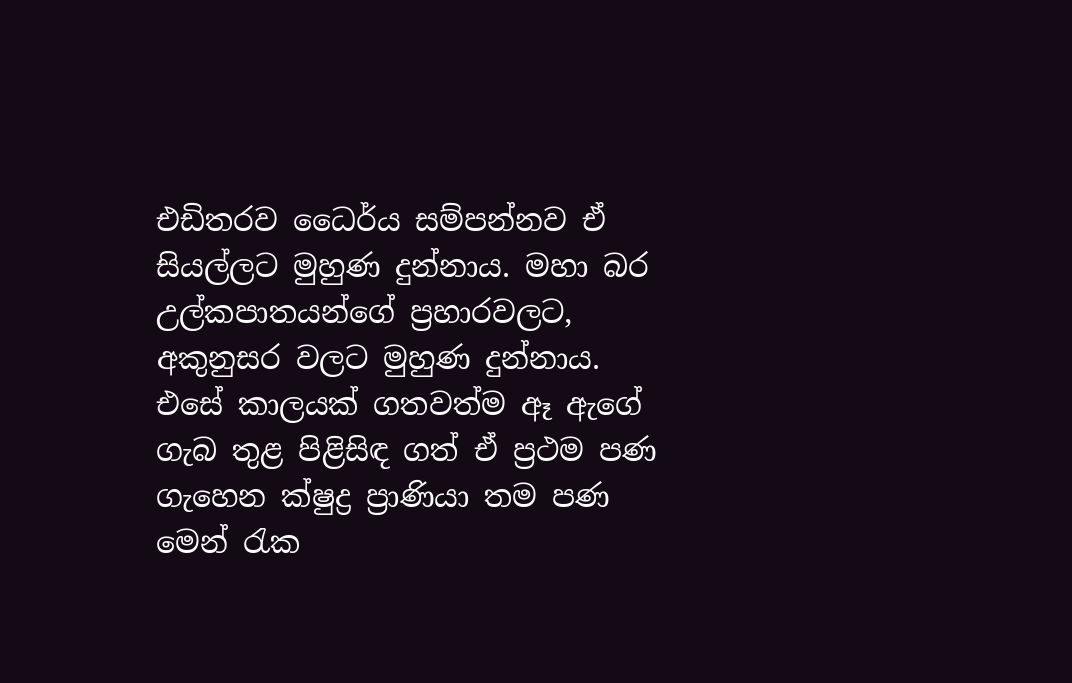එඩිතරව ධෛර්ය සම්පන්නව ඒ සියල්ලට මුහුණ දුන්නාය. මහා බර උල්කපාතයන්ගේ ප්‍රහාරවලට, අකුනුසර වලට මුහුණ දුන්නාය. එසේ කාලයක් ගතවත්ම ඈ ඇගේ ගැබ තුළ පිළිසිඳ ගත් ඒ ප්‍රථම පණ ගැහෙන ක්ෂුද්‍ර ප්‍රාණියා තම පණ මෙන් රැක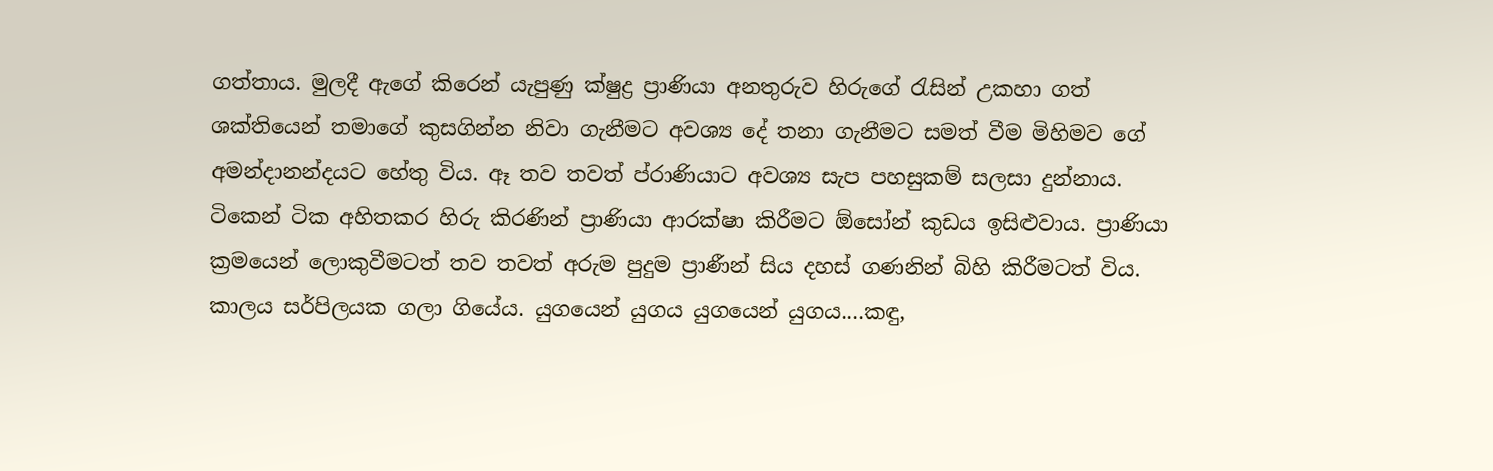ගත්තාය. මුලදී ඇගේ කිරෙන් යැපුණු ක්ෂුද්‍ර ප්‍රාණියා අනතුරුව හිරුගේ රැසින් උකහා ගත් ශක්තියෙන් තමාගේ කුසගින්න නිවා ගැනීමට අවශ්‍ය දේ තනා ගැනීමට සමත් වීම මිහිමව ගේ අමන්දානන්දයට හේතු විය. ඈ තව තවත් ප්රාණියාට අවශ්‍ය සැප පහසුකම් සලසා දුන්නාය. ටිකෙන් ටික අහිතකර හිරු කිරණින් ප්‍රාණියා ආරක්ෂා කිරීමට ඕසෝන් කුඩය ඉසිළුවාය. ප්‍රාණියා ක්‍රමයෙන් ලොකුවීමටත් තව තවත් අරුම පුදුම ප්‍රාණීන් සිය දහස් ගණනින් බිහි කිරීමටත් විය. කාලය සර්පිලයක ගලා ගියේය. යුගයෙන් යුගය යුගයෙන් යුගය....කඳු,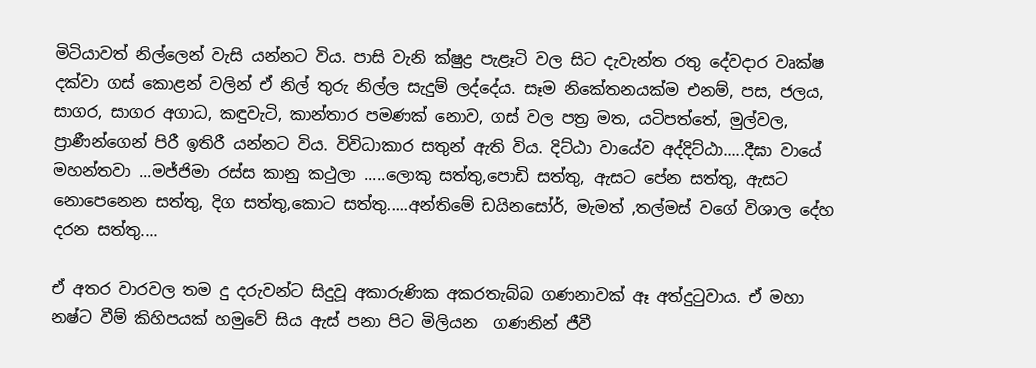මිටියාවත් නිල්ලෙන් වැසි යන්නට විය. පාසි වැනි ක්ෂුද්‍ර පැළෑටි වල සිට දැවැන්ත රතු දේවදාර වෘක්ෂ දක්වා ගස් කොළන් වලින් ඒ නිල් තුරු නිල්ල සැදුම් ලද්දේය. සෑම නිකේතනයක්ම එනම්, පස, ජලය, සාගර, සාගර අගාධ, කඳුවැටි, කාන්තාර පමණක් නොව, ගස් වල පත්‍ර මත, යටිපත්තේ, මුල්වල, ප්‍රාණීන්ගෙන් පිරී ඉතිරී යන්නට විය. විවිධාකාර සතුන් ඇති විය. දිට්ඨා වායේව අද්දිට්ඨා.....දීඝා වායේ මහන්තවා ...මජ්ජිමා රස්ස කානු කථුලා .....ලොකු සත්තු,පොඩි සත්තු, ඇසට පේන සත්තු, ඇසට නොපෙනෙන සත්තු, දිග සත්තු,කොට සත්තු.....අන්තිමේ ඩයිනසෝර්, මැමත් ,තල්මස් වගේ විශාල දේහ දරන සත්තු....

ඒ අතර වාරවල තම දු දරුවන්ට සිදුවූ අකාරුණික අකරතැබ්බ ගණනාවක් ඈ අත්දුටුවාය. ඒ මහා නෂ්ට වීම් කිහිපයක් හමුවේ සිය ඇස් පනා පිට මිලියන  ගණනින් ජීවී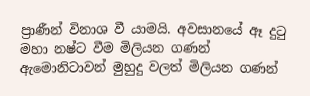ප්‍රාණීන් විනාශ වී යාමයි. අවසානයේ ඈ දුටු මහා නෂ්ට වීම මිලියන ගණන් ඇමොනිටාවන් මුහුදු වලත් මිලියන ගණන්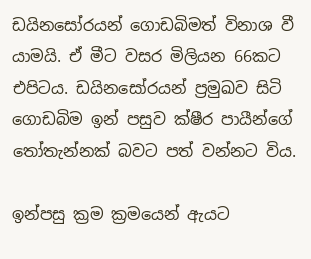ඩයිනසෝරයන් ගොඩබිමත් විනාශ වී යාමයි. ඒ මීට වසර මිලියන 66කට එපිටය. ඩයිනසෝරයන් ප්‍රමුඛව සිටි ගොඩබිම ඉන් පසුව ක්ෂීර පායීන්ගේ තෝතැන්නක් බවට පත් වන්නට විය.

ඉන්පසු ක්‍රම ක්‍රමයෙන් ඇයට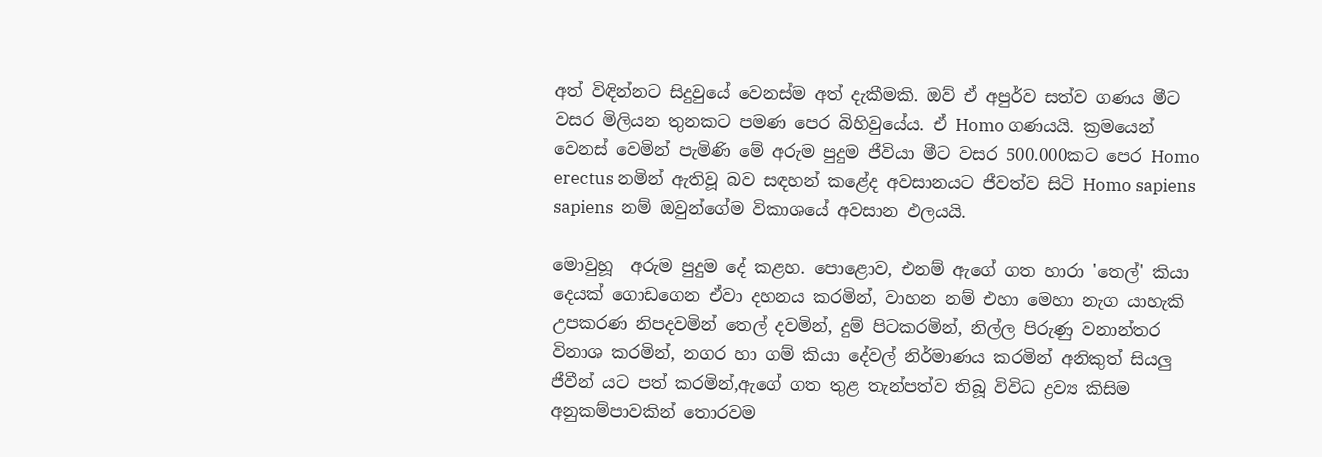අත් විඳින්නට සිදුවුයේ වෙනස්ම අත් දැකීමකි. ඔව් ඒ අපුර්ව සත්ව ගණය මීට වසර මිලියන තුනකට පමණ පෙර බිහිවුයේය. ඒ Homo ගණයයි. ක්‍රමයෙන් වෙනස් වෙමින් පැමිණි මේ අරුම පුදුම ජීවියා මීට වසර 500.000කට පෙර Homo erectus නමින් ඇතිවූ බව සඳහන් කළේද අවසානයට ජීවත්ව සිටි Homo sapiens sapiens  නම් ඔවුන්ගේම විකාශයේ අවසාන ඵලයයි.

මොවුහූ  අරුම පුදුම දේ කළහ. පොළොව, එනම් ඇගේ ගත හාරා 'තෙල්' කියා දෙයක් ගොඩගෙන ඒවා දහනය කරමින්, වාහන නම් එහා මෙහා නැග යාහැකි උපකරණ නිපදවමින් තෙල් දවමින්, දුම් පිටකරමින්, නිල්ල පිරුණු වනාන්තර විනාශ කරමින්, නගර හා ගම් කියා දේවල් නිර්මාණය කරමින් අනිකුත් සියලු ජීවීන් යට පත් කරමින්,ඇගේ ගත තුළ තැන්පත්ව තිබූ විවිධ ද්‍රව්‍ය කිසිම අනුකම්පාවකින් තොරවම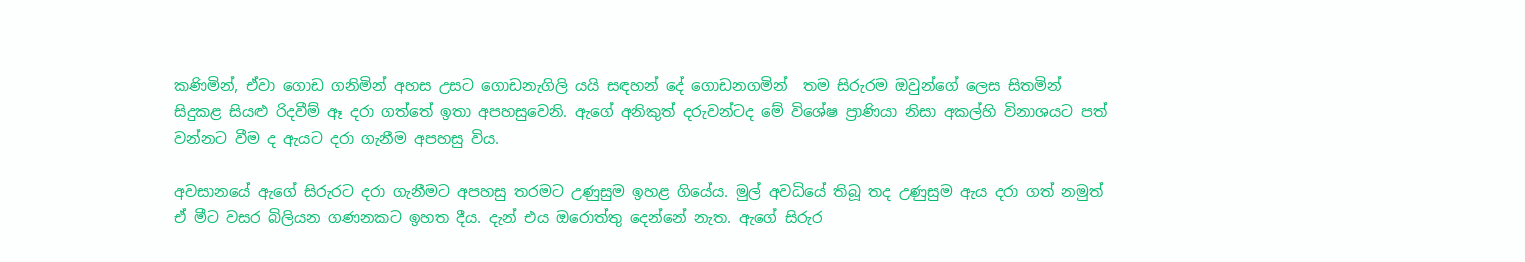කණිමින්, ඒවා ගොඩ ගනිමින් අහස උසට ගොඩනැගිලි යයි සඳහන් දේ ගොඩනගමින්  තම සිරුරම ඔවුන්ගේ ලෙස සිතමින් සිදුකළ සියළු රිදවීම් ඈ දරා ගත්තේ ඉතා අපහසුවෙනි. ඇගේ අනිකුත් දරුවන්ටද මේ විශේෂ ප්‍රාණියා නිසා අකල්හි විනාශයට පත් වන්නට වීම ද ඇයට දරා ගැනීම අපහසු විය.

අවසානයේ ඇගේ සිරුරට දරා ගැනීමට අපහසු තරමට උණුසුම ඉහළ ගියේය. මුල් අවධියේ තිබූ තද උණුසුම ඇය දරා ගත් නමුත් ඒ මීට වසර බිලියන ගණනකට ඉහත දීය. දැන් එය ඔරොත්තු දෙන්නේ නැත. ඇගේ සිරුර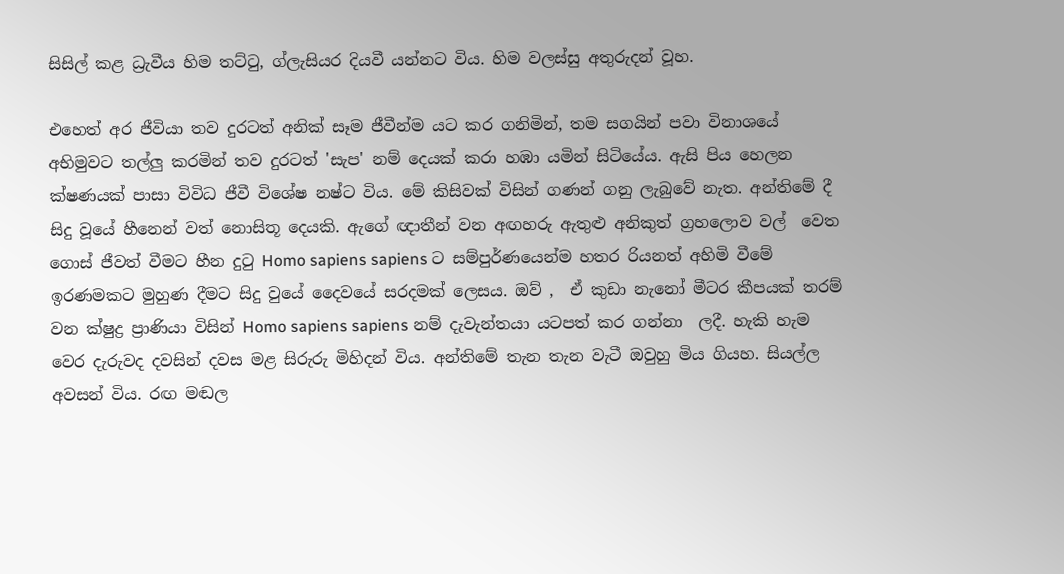සිසිල් කළ ධ්‍රැවීය හිම තට්ටු, ග්ලැසියර දියවී යන්නට විය. හිම වලස්සු අතුරුදන් වූහ.

එහෙත් අර ජීවියා තව දුරටත් අනික් සෑම ජීවීන්ම යට කර ගනිමින්, තම සගයින් පවා විනාශයේ අභිමුවට තල්ලු කරමින් තව දුරටත් 'සැප' නම් දෙයක් කරා හඹා යමින් සිටියේය. ඇසි පිය හෙලන ක්ෂණයක් පාසා විවිධ ජීවී විශේෂ නෂ්ට විය. මේ කිසිවක් විසින් ගණන් ගනු ලැබුවේ නැත. අන්තිමේ දී සිදු වූයේ හීනෙන් වත් නොසිතූ දෙයකි. ඇගේ ඥාතීන් වන අඟහරු ඇතුළු අනිකුත් ග්‍රහලොව වල්  වෙත ගොස් ජීවත් වීමට හීන දුටු Homo sapiens sapiens ට සම්පුර්ණයෙන්ම හතර රියනත් අහිමි වීමේ ඉරණමකට මුහුණ දීමට සිදු වුයේ දෛවයේ සරදමක් ලෙසය. ඔව් ,  ඒ කුඩා නැනෝ මීටර කීපයක් තරම් වන ක්ෂුද්‍ර ප්‍රාණියා විසින් Homo sapiens sapiens නම් දැවැන්තයා යටපත් කර ගන්නා  ලදී. හැකි හැම වෙර දැරුවද දවසින් දවස මළ සිරුරු මිහිදන් විය. අන්තිමේ තැන තැන වැටී ඔවුහු මිය ගියහ. සියල්ල අවසන් විය. රඟ මඬල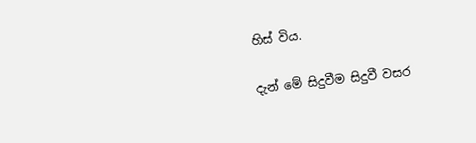හිස් විය.

දැන් මේ සිදුවීම සිදුවී වසර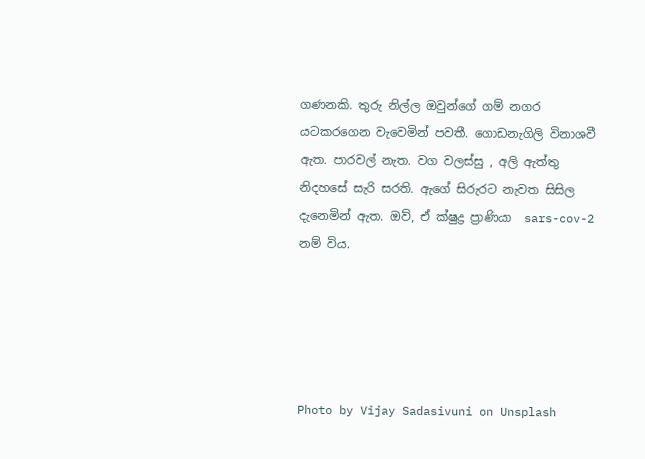ගණනකි. තුරු නිල්ල ඔවුන්ගේ ගම් නගර යටකරගෙන වැවෙමින් පවතී. ගොඩනැගිලි විනාශවී ඇත. පාරවල් නැත. වග වලස්සු , අලි ඇත්තු නිදහසේ සැරි සරති. ඇගේ සිරුරට නැවත සිසිල දැනෙමින් ඇත. ඔව්, ඒ ක්ෂුද්‍ර ප්‍රාණියා  sars-cov-2 නම් විය.





Photo by Vijay Sadasivuni on Unsplash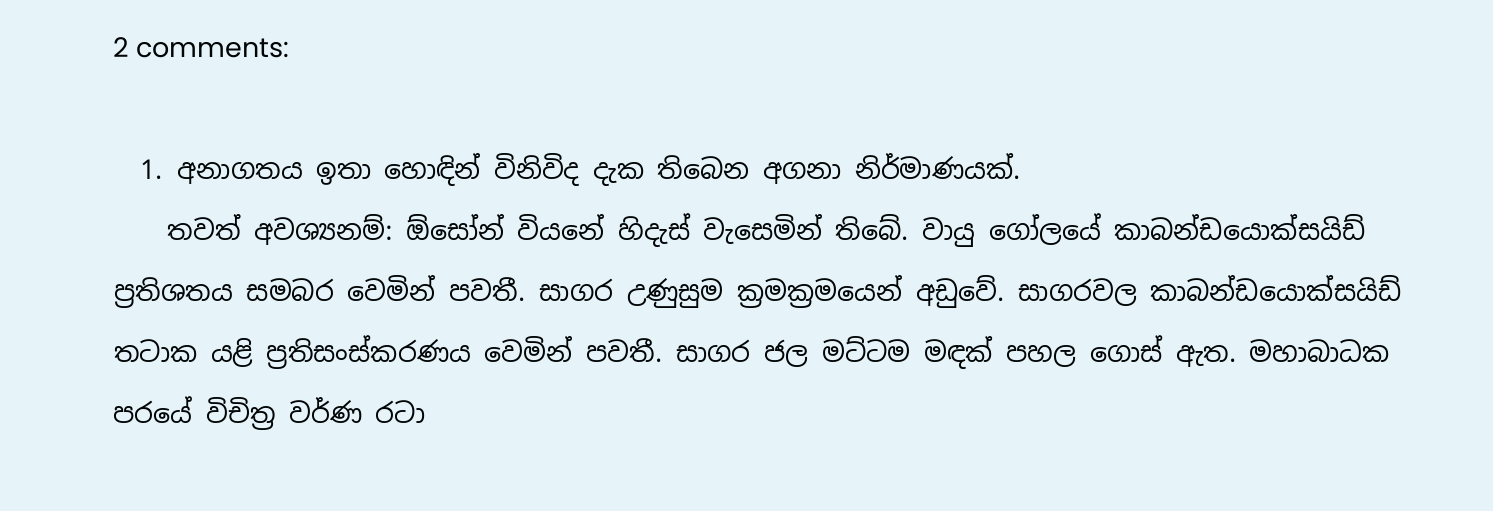2 comments:

  1. අනාගතය ඉතා හොඳින් විනිවිද දැක තිබෙන අගනා නිර්මාණයක්.
    තවත් අවශ්‍යනම්: ඕසෝන් වියනේ හිදැස් වැසෙමින් තිබේ. වායු ගෝලයේ කාබන්ඩයොක්සයිඩ් ප්‍රතිශතය සමබර වෙමින් පවතී. සාගර උණුසුම ක්‍රමක්‍රමයෙන් අඩුවේ. සාගරවල කාබන්ඩයොක්සයිඩ් තටාක යළි ප්‍රතිසංස්කරණය වෙමින් පවතී. සාගර ජල මට්ටම මඳක් පහල ගොස් ඇත. මහාබාධක පරයේ විචිත්‍ර වර්ණ රටා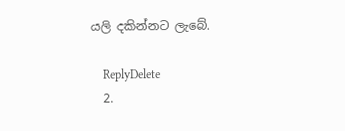යලි දකින්නට ලැබේ.

    ReplyDelete
  2.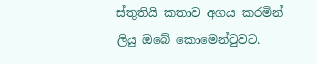ස්තුතියි කතාව අගය කරමින් ලියු ඔබේ කොමෙන්ටුවට.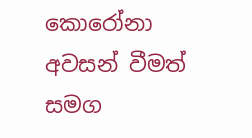කොරෝනා අවසන් වීමත් සමග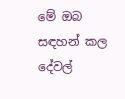මේ ඔබ සඳහන් කල දේවල්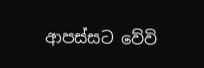ආපස්සට වේවි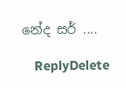නේද සර් ....

    ReplyDelete